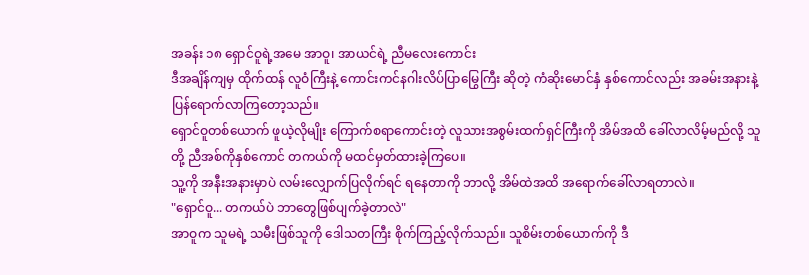အခန်း ၁၈ ရှောင်ဝူရဲ့အမေ အာဝူ၊ အာယင်ရဲ့ ညီမလေးကောင်း
ဒီအချိန်ကျမှ ထိုက်ထန် လူဝံကြီးနဲ့ ကောင်းကင်နဂါးလိပ်ပြာမြွေကြီး ဆိုတဲ့ ကံဆိုးမောင်နှံ နှစ်ကောင်လည်း အခမ်းအနားနဲ့ ပြန်ရောက်လာကြတော့သည်။
ရှောင်ဝူတစ်ယောက် ဖူယဲ့လိုမျိုး ကြောက်စရာကောင်းတဲ့ လူသားအစွမ်းထက်ရှင်ကြီးကို အိမ်အထိ ခေါ်လာလိမ့်မည်လို့ သူတို့ ညီအစ်ကိုနှစ်ကောင် တကယ်ကို မထင်မှတ်ထားခဲ့ကြပေ။
သူ့ကို အနီးအနားမှာပဲ လမ်းလျှောက်ပြလိုက်ရင် ရနေတာကို ဘာလို့ အိမ်ထဲအထိ အရောက်ခေါ်လာရတာလဲ။
"ရှောင်ဝူ... တကယ်ပဲ ဘာတွေဖြစ်ပျက်ခဲ့တာလဲ"
အာဝူက သူမရဲ့ သမီးဖြစ်သူကို ဒေါသတကြီး စိုက်ကြည့်လိုက်သည်။ သူစိမ်းတစ်ယောက်ကို ဒီ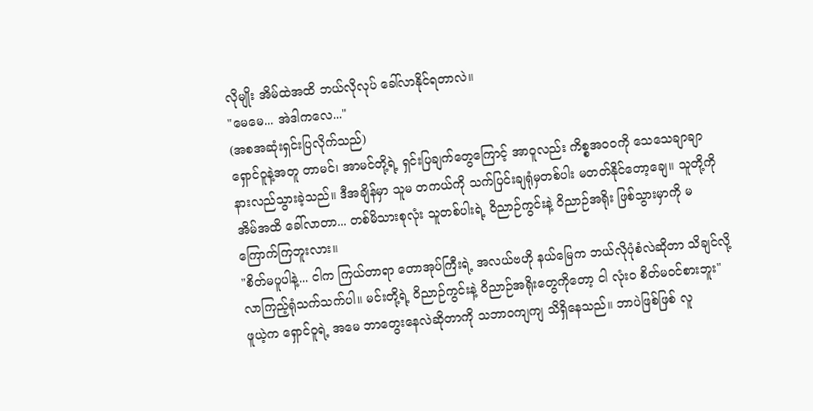လိုမျိုး အိမ်ထဲအထိ ဘယ်လိုလုပ် ခေါ်လာနိုင်ရတာလဲ။
"မေမေ... အဲဒါကလေ..."
(အစအဆုံးရှင်းပြလိုက်သည်)
ရှောင်ဝူနဲ့အတူ တာမင်၊ အာမင်တို့ရဲ့ ရှင်းပြချက်တွေကြောင့် အာဝူလည်း ကိစ္စအဝဝကို သေသေချာချာ နားလည်သွားခဲ့သည်။ ဒီအချိန်မှာ သူမ တကယ်ကို သက်ပြင်းချရုံမှတစ်ပါး မတတ်နိုင်တော့ချေ။ သူတို့ကို အိမ်အထိ ခေါ်လာတာ... တစ်မိသားစုလုံး သူတစ်ပါးရဲ့ ဝိညာဉ်ကွင်းနဲ့ ဝိညာဉ်အရိုး ဖြစ်သွားမှာကို မကြောက်ကြဘူးလား။
"စိတ်မပူပါနဲ့... ငါက ကြယ်တာရာ တောအုပ်ကြီးရဲ့ အလယ်ဗဟို နယ်မြေက ဘယ်လိုပုံစံလဲဆိုတာ သိချင်လို့ လာကြည့်ရုံသက်သက်ပါ။ မင်းတို့ရဲ့ ဝိညာဉ်ကွင်းနဲ့ ဝိညာဉ်အရိုးတွေကိုတော့ ငါ လုံးဝ စိတ်မဝင်စားဘူး"
ဖူယဲ့က ရှောင်ဝူရဲ့ အမေ ဘာတွေးနေလဲဆိုတာကို သဘာဝကျကျ သိရှိနေသည်။ ဘာပဲဖြစ်ဖြစ် လူ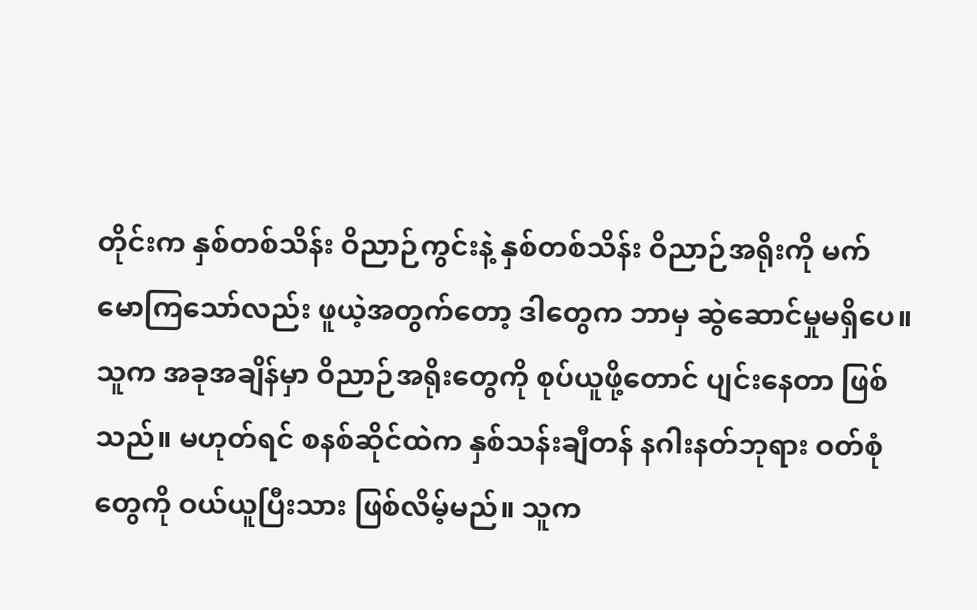တိုင်းက နှစ်တစ်သိန်း ဝိညာဉ်ကွင်းနဲ့ နှစ်တစ်သိန်း ဝိညာဉ်အရိုးကို မက်မောကြသော်လည်း ဖူယဲ့အတွက်တော့ ဒါတွေက ဘာမှ ဆွဲဆောင်မှုမရှိပေ။
သူက အခုအချိန်မှာ ဝိညာဉ်အရိုးတွေကို စုပ်ယူဖို့တောင် ပျင်းနေတာ ဖြစ်သည်။ မဟုတ်ရင် စနစ်ဆိုင်ထဲက နှစ်သန်းချီတန် နဂါးနတ်ဘုရား ဝတ်စုံတွေကို ဝယ်ယူပြီးသား ဖြစ်လိမ့်မည်။ သူက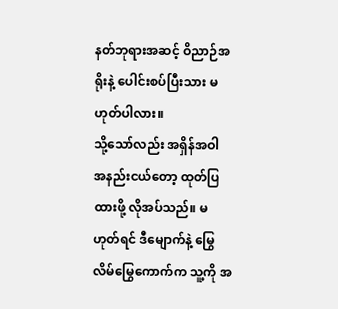နတ်ဘုရားအဆင့် ဝိညာဉ်အရိုးနဲ့ ပေါင်းစပ်ပြီးသား မဟုတ်ပါလား။
သို့သော်လည်း အရှိန်အဝါ အနည်းငယ်တော့ ထုတ်ပြထားဖို့ လိုအပ်သည်။ မဟုတ်ရင် ဒီမျောက်နဲ့ မြွေလိမ်မြွေကောက်က သူ့ကို အ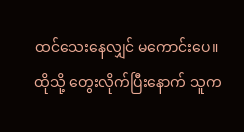ထင်သေးနေလျှင် မကောင်းပေ။
ထိုသို့ တွေးလိုက်ပြီးနောက် သူက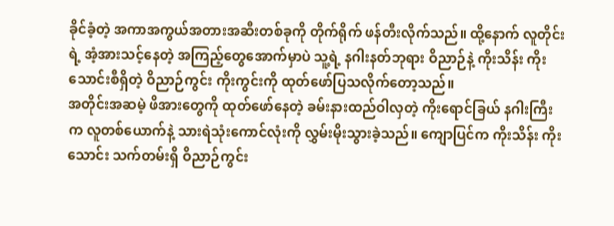ခိုင်ခံ့တဲ့ အကာအကွယ်အတားအဆီးတစ်ခုကို တိုက်ရိုက် ဖန်တီးလိုက်သည်။ ထို့နောက် လူတိုင်းရဲ့ အံ့အားသင့်နေတဲ့ အကြည့်တွေအောက်မှာပဲ သူ့ရဲ့ နဂါးနတ်ဘုရား ဝိညာဉ်နဲ့ ကိုးသိန်း ကိုးသောင်းစီရှိတဲ့ ဝိညာဉ်ကွင်း ကိုးကွင်းကို ထုတ်ဖော်ပြသလိုက်တော့သည်။
အတိုင်းအဆမဲ့ ဖိအားတွေကို ထုတ်ဖော်နေတဲ့ ခမ်းနားထည်ဝါလှတဲ့ ကိုးရောင်ခြယ် နဂါးကြီးက လူတစ်ယောက်နဲ့ သားရဲသုံးကောင်လုံးကို လွှမ်းမိုးသွားခဲ့သည်။ ကျောပြင်က ကိုးသိန်း ကိုးသောင်း သက်တမ်းရှိ ဝိညာဉ်ကွင်း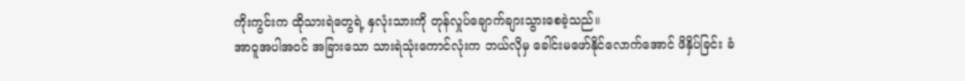ကိုးကွင်းက ထိုသားရဲတွေရဲ့ နှလုံးသားကို တုန်လှုပ်ချောက်ချားသွားစေခဲ့သည်။
အာဝူအပါအဝင် အခြားသော သားရဲသုံးကောင်လုံးက ဘယ်လိုမှ ခေါင်းမဖော်နိုင်လောက်အောင် ဖိနှိပ်ခြင်း ခံ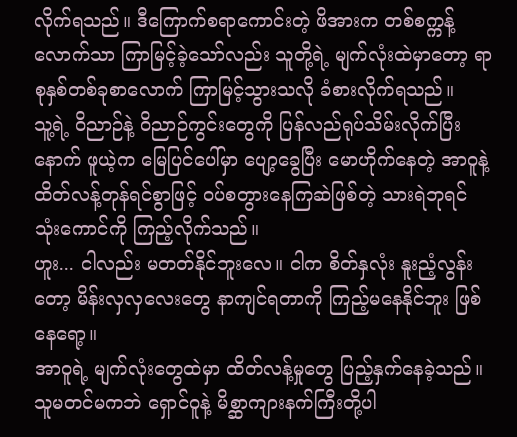လိုက်ရသည်။ ဒီကြောက်စရာကောင်းတဲ့ ဖိအားက တစ်စက္ကန့်လောက်သာ ကြာမြင့်ခဲ့သော်လည်း သူတို့ရဲ့ မျက်လုံးထဲမှာတော့ ရာစုနှစ်တစ်ခုစာလောက် ကြာမြင့်သွားသလို ခံစားလိုက်ရသည်။
သူ့ရဲ့ ဝိညာဉ်နဲ့ ဝိညာဉ်ကွင်းတွေကို ပြန်လည်ရုပ်သိမ်းလိုက်ပြီးနောက် ဖူယဲ့က မြေပြင်ပေါ်မှာ ပျော့ခွေပြီး မောဟိုက်နေတဲ့ အာဝူနဲ့ ထိတ်လန့်တုန်ရင်စွာဖြင့် ဝပ်စတွားနေကြဆဲဖြစ်တဲ့ သားရဲဘုရင် သုံးကောင်ကို ကြည့်လိုက်သည်။
ဟူး... ငါလည်း မတတ်နိုင်ဘူးလေ။ ငါက စိတ်နှလုံး နူးညံ့လွန်းတော့ မိန်းလှလှလေးတွေ နာကျင်ရတာကို ကြည့်မနေနိုင်ဘူး ဖြစ်နေရော့။
အာဝူရဲ့ မျက်လုံးတွေထဲမှာ ထိတ်လန့်မှုတွေ ပြည့်နှက်နေခဲ့သည်။ သူမတင်မကဘဲ ရှောင်ဝူနဲ့ မိစ္ဆာကျားနက်ကြီးတို့ပါ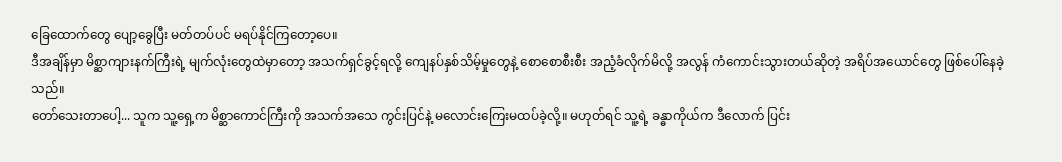ခြေထောက်တွေ ပျော့ခွေပြီး မတ်တပ်ပင် မရပ်နိုင်ကြတော့ပေ။
ဒီအချိန်မှာ မိစ္ဆာကျားနက်ကြီးရဲ့ မျက်လုံးတွေထဲမှာတော့ အသက်ရှင်ခွင့်ရလို့ ကျေနပ်နှစ်သိမ့်မှုတွေနဲ့ စောစောစီးစီး အညံ့ခံလိုက်မိလို့ အလွန် ကံကောင်းသွားတယ်ဆိုတဲ့ အရိပ်အယောင်တွေ ဖြစ်ပေါ်နေခဲ့သည်။
တော်သေးတာပေါ့... သူက သူ့ရှေ့က မိစ္ဆာကောင်ကြီးကို အသက်အသေ ကွင်းပြင်နဲ့ မလောင်းကြေးမထပ်ခဲ့လို့။ မဟုတ်ရင် သူ့ရဲ့ ခန္ဓာကိုယ်က ဒီလောက် ပြင်း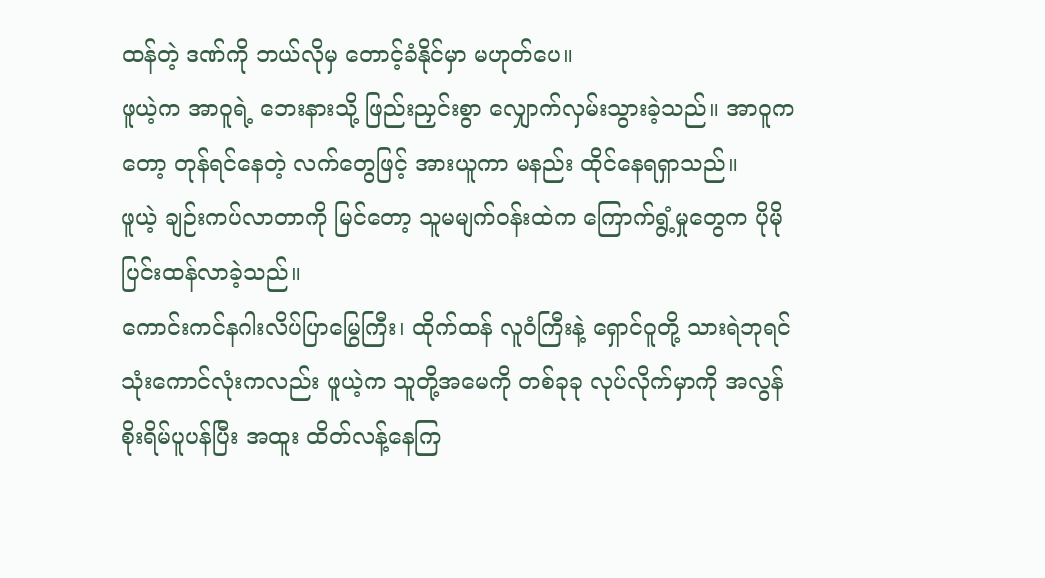ထန်တဲ့ ဒဏ်ကို ဘယ်လိုမှ တောင့်ခံနိုင်မှာ မဟုတ်ပေ။
ဖူယဲ့က အာဝူရဲ့ ဘေးနားသို့ ဖြည်းညှင်းစွာ လျှောက်လှမ်းသွားခဲ့သည်။ အာဝူကတော့ တုန်ရင်နေတဲ့ လက်တွေဖြင့် အားယူကာ မနည်း ထိုင်နေရရှာသည်။
ဖူယဲ့ ချဉ်းကပ်လာတာကို မြင်တော့ သူမမျက်ဝန်းထဲက ကြောက်ရွံ့မှုတွေက ပိုမို ပြင်းထန်လာခဲ့သည်။
ကောင်းကင်နဂါးလိပ်ပြာမြွေကြီး၊ ထိုက်ထန် လူဝံကြီးနဲ့ ရှောင်ဝူတို့ သားရဲဘုရင် သုံးကောင်လုံးကလည်း ဖူယဲ့က သူတို့အမေကို တစ်ခုခု လုပ်လိုက်မှာကို အလွန် စိုးရိမ်ပူပန်ပြီး အထူး ထိတ်လန့်နေကြ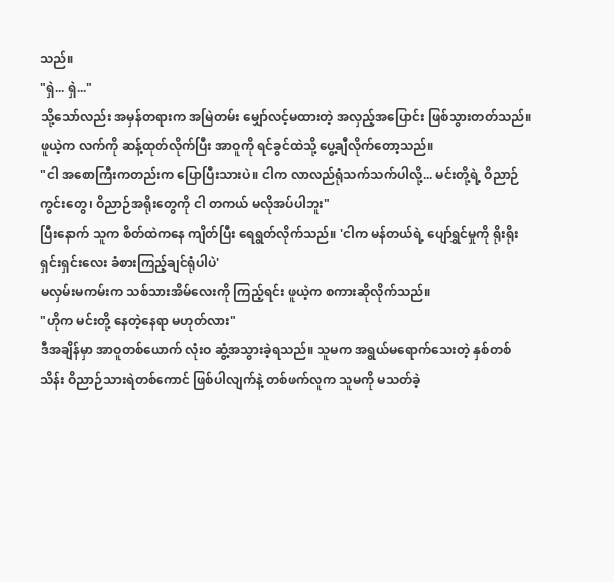သည်။
"ရှဲ... ရှဲ..."
သို့သော်လည်း အမှန်တရားက အမြဲတမ်း မျှော်လင့်မထားတဲ့ အလှည့်အပြောင်း ဖြစ်သွားတတ်သည်။
ဖူယဲ့က လက်ကို ဆန့်ထုတ်လိုက်ပြီး အာဝူကို ရင်ခွင်ထဲသို့ ပွေ့ချီလိုက်တော့သည်။
"ငါ အစောကြီးကတည်းက ပြောပြီးသားပဲ။ ငါက လာလည်ရုံသက်သက်ပါလို့... မင်းတို့ရဲ့ ဝိညာဉ်ကွင်းတွေ၊ ဝိညာဉ်အရိုးတွေကို ငါ တကယ် မလိုအပ်ပါဘူး"
ပြီးနောက် သူက စိတ်ထဲကနေ ကျိတ်ပြီး ရေရွတ်လိုက်သည်။ 'ငါက မန်တယ်ရဲ့ ပျော်ရွှင်မှုကို ရိုးရိုးရှင်းရှင်းလေး ခံစားကြည့်ချင်ရုံပါပဲ'
မလှမ်းမကမ်းက သစ်သားအိမ်လေးကို ကြည့်ရင်း ဖူယဲ့က စကားဆိုလိုက်သည်။
"ဟိုက မင်းတို့ နေတဲ့နေရာ မဟုတ်လား"
ဒီအချိန်မှာ အာဝူတစ်ယောက် လုံးဝ ဆွံ့အသွားခဲ့ရသည်။ သူမက အရွယ်မရောက်သေးတဲ့ နှစ်တစ်သိန်း ဝိညာဉ်သားရဲတစ်ကောင် ဖြစ်ပါလျက်နဲ့ တစ်ဖက်လူက သူမကို မသတ်ခဲ့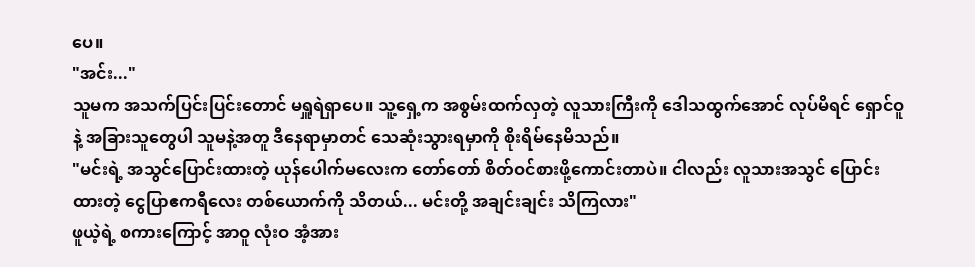ပေ။
"အင်း..."
သူမက အသက်ပြင်းပြင်းတောင် မရှူရဲရှာပေ။ သူ့ရှေ့က အစွမ်းထက်လှတဲ့ လူသားကြီးကို ဒေါသထွက်အောင် လုပ်မိရင် ရှောင်ဝူနဲ့ အခြားသူတွေပါ သူမနဲ့အတူ ဒီနေရာမှာတင် သေဆုံးသွားရမှာကို စိုးရိမ်နေမိသည်။
"မင်းရဲ့ အသွင်ပြောင်းထားတဲ့ ယုန်ပေါက်မလေးက တော်တော် စိတ်ဝင်စားဖို့ကောင်းတာပဲ။ ငါလည်း လူသားအသွင် ပြောင်းထားတဲ့ ငွေပြာဧကရီလေး တစ်ယောက်ကို သိတယ်... မင်းတို့ အချင်းချင်း သိကြလား"
ဖူယဲ့ရဲ့ စကားကြောင့် အာဝူ လုံးဝ အံ့အား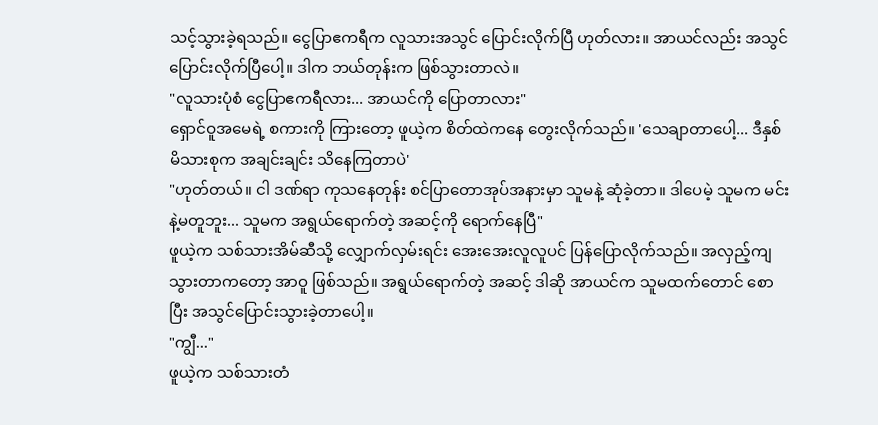သင့်သွားခဲ့ရသည်။ ငွေပြာဧကရီက လူသားအသွင် ပြောင်းလိုက်ပြီ ဟုတ်လား။ အာယင်လည်း အသွင်ပြောင်းလိုက်ပြီပေါ့။ ဒါက ဘယ်တုန်းက ဖြစ်သွားတာလဲ။
"လူသားပုံစံ ငွေပြာဧကရီလား... အာယင်ကို ပြောတာလား"
ရှောင်ဝူအမေရဲ့ စကားကို ကြားတော့ ဖူယဲ့က စိတ်ထဲကနေ တွေးလိုက်သည်။ 'သေချာတာပေါ့... ဒီနှစ်မိသားစုက အချင်းချင်း သိနေကြတာပဲ'
"ဟုတ်တယ်။ ငါ ဒဏ်ရာ ကုသနေတုန်း စင်ပြာတောအုပ်အနားမှာ သူမနဲ့ ဆုံခဲ့တာ။ ဒါပေမဲ့ သူမက မင်းနဲ့မတူဘူး... သူမက အရွယ်ရောက်တဲ့ အဆင့်ကို ရောက်နေပြီ"
ဖူယဲ့က သစ်သားအိမ်ဆီသို့ လျှောက်လှမ်းရင်း အေးအေးလူလူပင် ပြန်ပြောလိုက်သည်။ အလှည့်ကျသွားတာကတော့ အာဝူ ဖြစ်သည်။ အရွယ်ရောက်တဲ့ အဆင့် ဒါဆို အာယင်က သူမထက်တောင် စောပြီး အသွင်ပြောင်းသွားခဲ့တာပေါ့။
"ကျွီ..."
ဖူယဲ့က သစ်သားတံ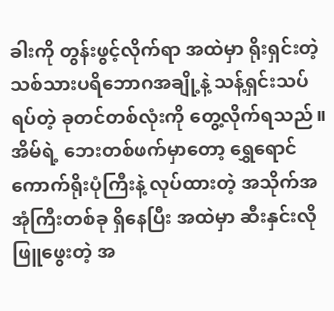ခါးကို တွန်းဖွင့်လိုက်ရာ အထဲမှာ ရိုးရှင်းတဲ့ သစ်သားပရိဘောဂအချို့နဲ့ သန့်ရှင်းသပ်ရပ်တဲ့ ခုတင်တစ်လုံးကို တွေ့လိုက်ရသည်။
အိမ်ရဲ့ ဘေးတစ်ဖက်မှာတော့ ရွှေရောင်ကောက်ရိုးပုံကြီးနဲ့ လုပ်ထားတဲ့ အသိုက်အအုံကြီးတစ်ခု ရှိနေပြီး အထဲမှာ ဆီးနှင်းလို ဖြူဖွေးတဲ့ အ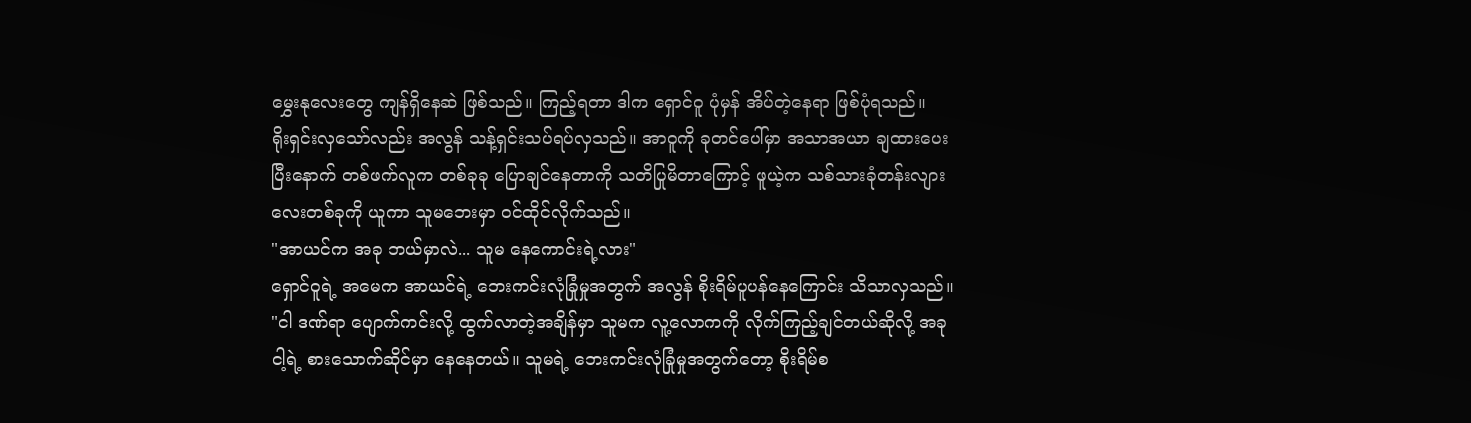မွှေးနုလေးတွေ ကျန်ရှိနေဆဲ ဖြစ်သည်။ ကြည့်ရတာ ဒါက ရှောင်ဝူ ပုံမှန် အိပ်တဲ့နေရာ ဖြစ်ပုံရသည်။
ရိုးရှင်းလှသော်လည်း အလွန် သန့်ရှင်းသပ်ရပ်လှသည်။ အာဝူကို ခုတင်ပေါ်မှာ အသာအယာ ချထားပေးပြီးနောက် တစ်ဖက်လူက တစ်ခုခု ပြောချင်နေတာကို သတိပြုမိတာကြောင့် ဖူယဲ့က သစ်သားခုံတန်းလျားလေးတစ်ခုကို ယူကာ သူမဘေးမှာ ဝင်ထိုင်လိုက်သည်။
"အာယင်က အခု ဘယ်မှာလဲ... သူမ နေကောင်းရဲ့လား"
ရှောင်ဝူရဲ့ အမေက အာယင်ရဲ့ ဘေးကင်းလုံခြုံမှုအတွက် အလွန် စိုးရိမ်ပူပန်နေကြောင်း သိသာလှသည်။
"ငါ ဒဏ်ရာ ပျောက်ကင်းလို့ ထွက်လာတဲ့အချိန်မှာ သူမက လူ့လောကကို လိုက်ကြည့်ချင်တယ်ဆိုလို့ အခု ငါ့ရဲ့ စားသောက်ဆိုင်မှာ နေနေတယ်။ သူမရဲ့ ဘေးကင်းလုံခြုံမှုအတွက်တော့ စိုးရိမ်စ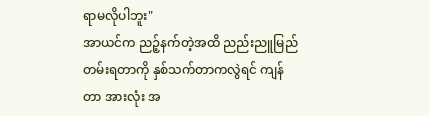ရာမလိုပါဘူး"
အာယင်က ညဉ့်နက်တဲ့အထိ ညည်းညူမြည်တမ်းရတာကို နှစ်သက်တာကလွဲရင် ကျန်တာ အားလုံး အ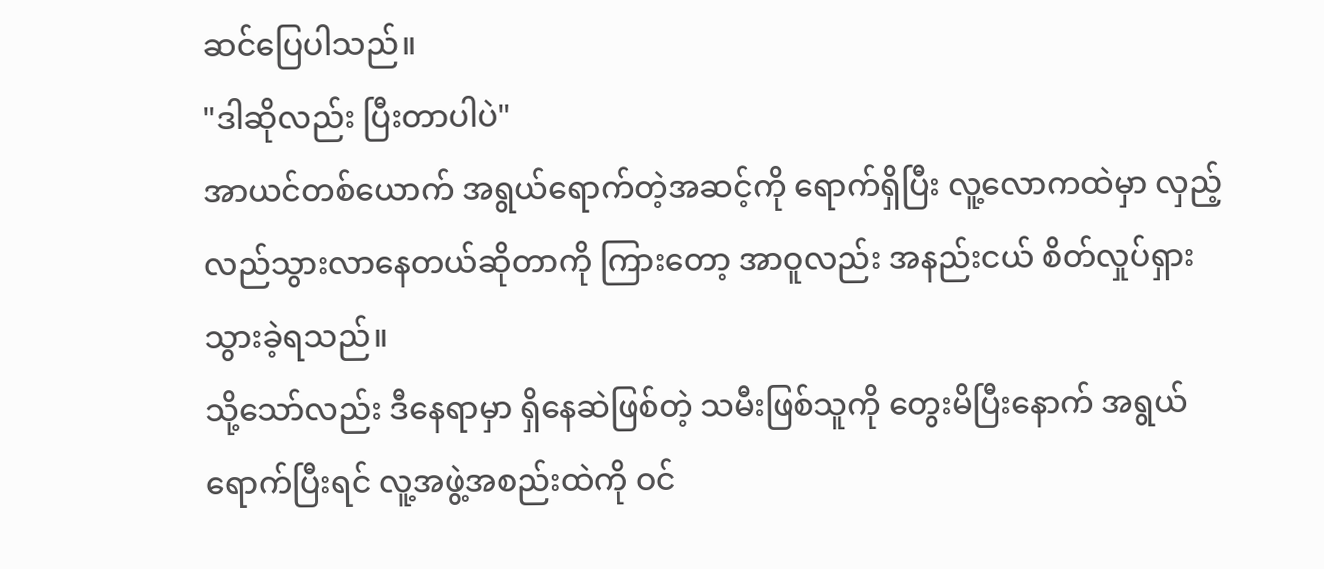ဆင်ပြေပါသည်။
"ဒါဆိုလည်း ပြီးတာပါပဲ"
အာယင်တစ်ယောက် အရွယ်ရောက်တဲ့အဆင့်ကို ရောက်ရှိပြီး လူ့လောကထဲမှာ လှည့်လည်သွားလာနေတယ်ဆိုတာကို ကြားတော့ အာဝူလည်း အနည်းငယ် စိတ်လှုပ်ရှားသွားခဲ့ရသည်။
သို့သော်လည်း ဒီနေရာမှာ ရှိနေဆဲဖြစ်တဲ့ သမီးဖြစ်သူကို တွေးမိပြီးနောက် အရွယ်ရောက်ပြီးရင် လူ့အဖွဲ့အစည်းထဲကို ဝင်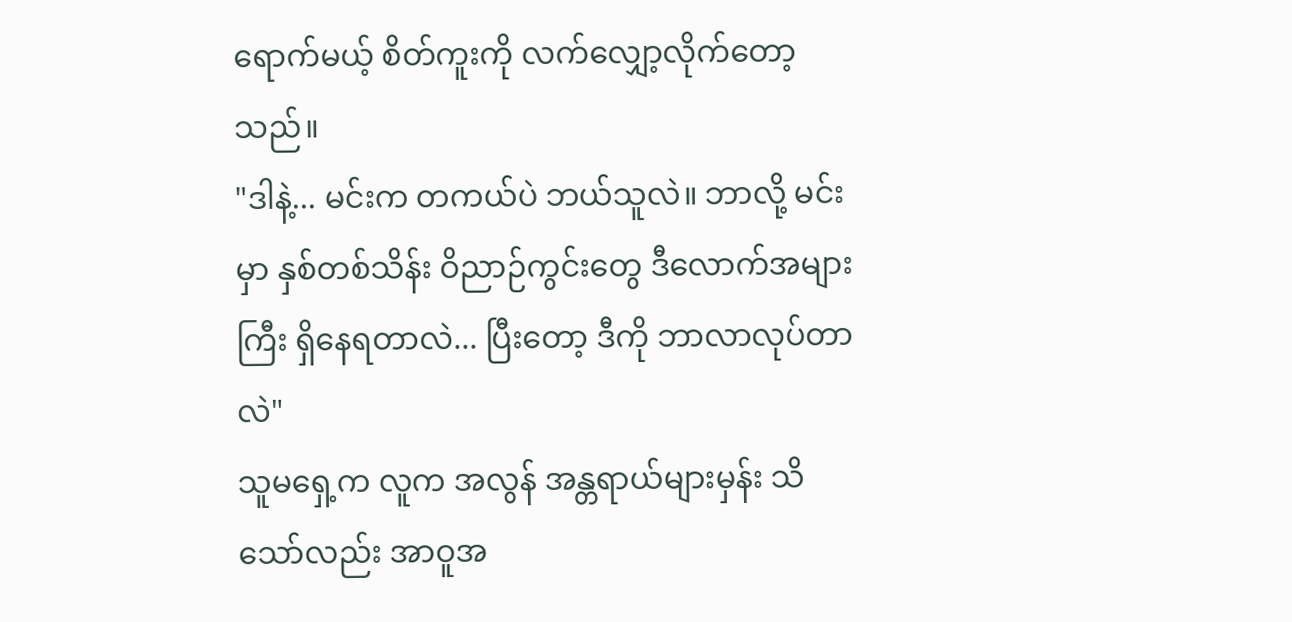ရောက်မယ့် စိတ်ကူးကို လက်လျှော့လိုက်တော့သည်။
"ဒါနဲ့... မင်းက တကယ်ပဲ ဘယ်သူလဲ။ ဘာလို့ မင်းမှာ နှစ်တစ်သိန်း ဝိညာဉ်ကွင်းတွေ ဒီလောက်အများကြီး ရှိနေရတာလဲ... ပြီးတော့ ဒီကို ဘာလာလုပ်တာလဲ"
သူမရှေ့က လူက အလွန် အန္တရာယ်များမှန်း သိသော်လည်း အာဝူအ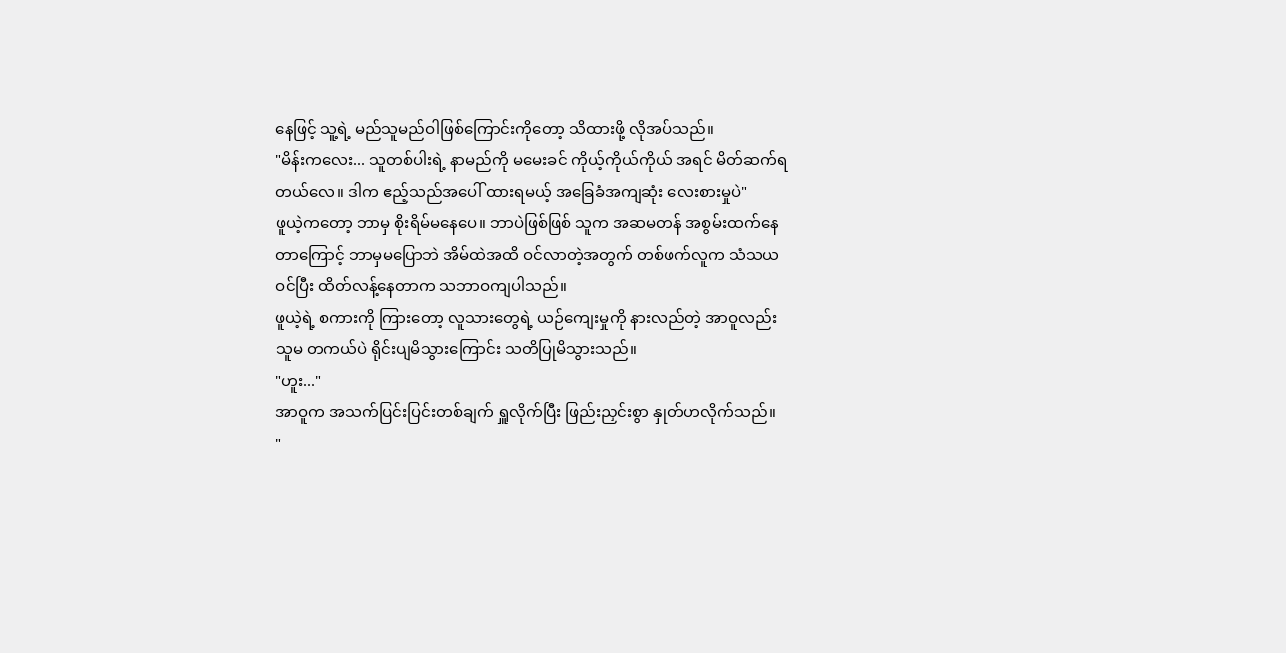နေဖြင့် သူ့ရဲ့ မည်သူမည်ဝါဖြစ်ကြောင်းကိုတော့ သိထားဖို့ လိုအပ်သည်။
"မိန်းကလေး... သူတစ်ပါးရဲ့ နာမည်ကို မမေးခင် ကိုယ့်ကိုယ်ကိုယ် အရင် မိတ်ဆက်ရတယ်လေ။ ဒါက ဧည့်သည်အပေါ် ထားရမယ့် အခြေခံအကျဆုံး လေးစားမှုပဲ"
ဖူယဲ့ကတော့ ဘာမှ စိုးရိမ်မနေပေ။ ဘာပဲဖြစ်ဖြစ် သူက အဆမတန် အစွမ်းထက်နေတာကြောင့် ဘာမှမပြောဘဲ အိမ်ထဲအထိ ဝင်လာတဲ့အတွက် တစ်ဖက်လူက သံသယဝင်ပြီး ထိတ်လန့်နေတာက သဘာဝကျပါသည်။
ဖူယဲ့ရဲ့ စကားကို ကြားတော့ လူသားတွေရဲ့ ယဉ်ကျေးမှုကို နားလည်တဲ့ အာဝူလည်း သူမ တကယ်ပဲ ရိုင်းပျမိသွားကြောင်း သတိပြုမိသွားသည်။
"ဟူး..."
အာဝူက အသက်ပြင်းပြင်းတစ်ချက် ရှူလိုက်ပြီး ဖြည်းညှင်းစွာ နှုတ်ဟလိုက်သည်။
"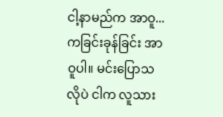ငါ့နာမည်က အာဝူ... ကခြင်းခုန်ခြင်း အာဝူပါ။ မင်းပြောသလိုပဲ ငါက လူသား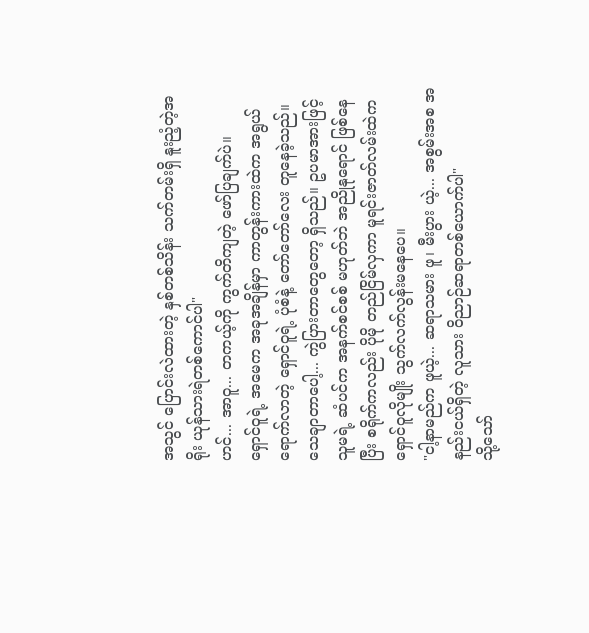အသွင် ပြောင်းလဲထားတဲ့ နှစ်တစ်သိန်း သက်တမ်းရှိ နူးညံ့တဲ့အရိုး ယုန်သားရဲတစ်ကောင်ပါ"
ဟင်... အာဝူ... တကယ့်ကို ကွက်တိကျတဲ့ ဖော်ပြချက်ပဲ။
ရှောင်ဝူရဲ့ အမေက အခုအချိန်မှာ ကာတွန်းကားထဲက အရွယ်ရောက်လာတဲ့ ရှောင်ဝူရဲ့ ပုံစံနဲ့ တော်တော်လေး တူနေခဲ့သည်။
သေချာတာပေါ့... ကွဲပြားတာတွေတော့ ရှိသည်။ ဥပမာအားဖြင့် သူမရဲ့ ဆံပင်က အနက်စင်စစ် မဟုတ်ဘဲ အညိုနုရောင် ဖြစ်နေပြီး စရိုက်ကလည်း ပိုမို တည်ငြိမ်လှကာ မူရင်းဇာတ်လမ်းထဲက ရှောင်ဝူလိုမျိုး သွက်လက်လွန်းမနေပေ။
"ငါ့နာမည်က ဖူယဲ့... ဆရာသမား ဖူ၊ မီးပွား ယဲ့... အစွမ်းအစ အနည်းငယ်ရှိတဲ့ လူသား ဝိညာဉ်ဆရာတစ်ယောက်ပါ"
သို့သော်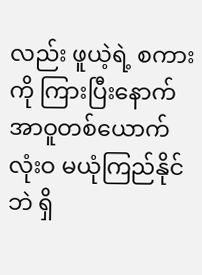လည်း ဖူယဲ့ရဲ့ စကားကို ကြားပြီးနောက် အာဝူတစ်ယောက် လုံးဝ မယုံကြည်နိုင်ဘဲ ရှိ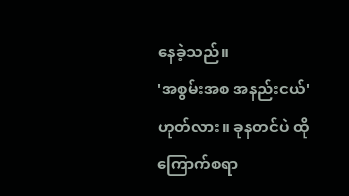နေခဲ့သည်။
'အစွမ်းအစ အနည်းငယ်' ဟုတ်လား။ ခုနတင်ပဲ ထိုကြောက်စရာ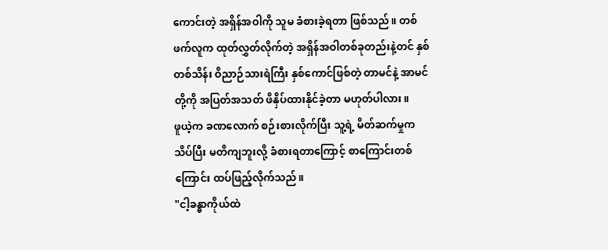ကောင်းတဲ့ အရှိန်အဝါကို သူမ ခံစားခဲ့ရတာ ဖြစ်သည်။ တစ်ဖက်လူက ထုတ်လွှတ်လိုက်တဲ့ အရှိန်အဝါတစ်ခုတည်းနဲ့တင် နှစ်တစ်သိန်း ဝိညာဉ်သားရဲကြီး နှစ်ကောင်ဖြစ်တဲ့ တာမင်နဲ့ အာမင်တို့ကို အပြတ်အသတ် ဖိနှိပ်ထားနိုင်ခဲ့တာ မဟုတ်ပါလား။
ဖူယဲ့က ခဏလောက် စဉ်းစားလိုက်ပြီး သူ့ရဲ့ မိတ်ဆက်မှုက သိပ်ပြီး မတိကျဘူးလို့ ခံစားရတာကြောင့် စာကြောင်းတစ်ကြောင်း ထပ်ဖြည့်လိုက်သည်။
"ငါ့ခန္ဓာကိုယ်ထဲ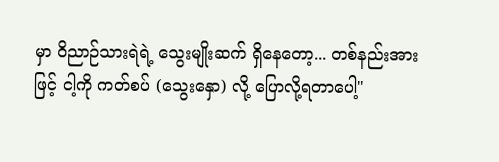မှာ ဝိညာဉ်သားရဲရဲ့ သွေးမျိုးဆက် ရှိနေတော့... တစ်နည်းအားဖြင့် ငါ့ကို ကတ်စပ် (သွေးနှော) လို့ ပြောလို့ရတာပေါ့"